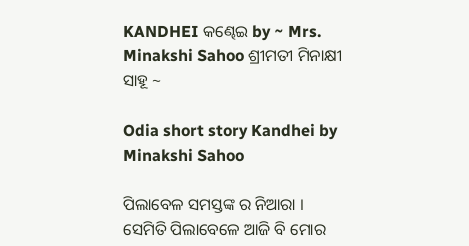KANDHEI କଣ୍ଢେଇ by ~ Mrs. Minakshi Sahoo ଶ୍ରୀମତୀ ମିନାକ୍ଷୀ ସାହୂ ~

Odia short story Kandhei by Minakshi Sahoo

ପିଲାବେଳ ସମସ୍ତଙ୍କ ର ନିଆରା । ସେମିତି ପିଲାବେଳେ ଆଜି ବି ମୋର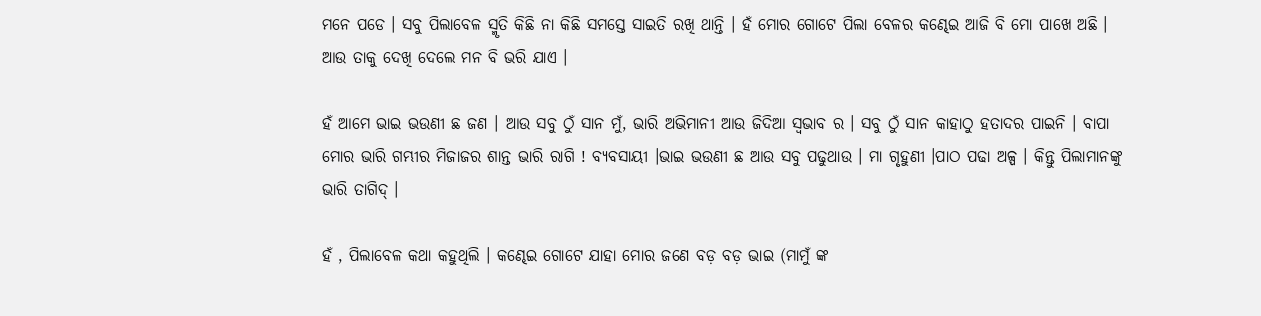ମନେ ପଡେ । ସବୁ ପିଲାବେଳ ସ୍ମୃତି କିଛି ନା କିଛି ସମସ୍ତେ ସାଇତି ରଖି ଥାନ୍ତି । ହଁ ମୋର ଗୋଟେ ପିଲା ବେଳର କଣ୍ଢେଇ ଆଜି ବି ମୋ ପାଖେ ଅଛି । ଆଉ ତାକୁ ଦେଖି ଦେଲେ ମନ ବି ଭରି ଯାଏ ।

ହଁ ଆମେ ଭାଇ ଭଉଣୀ ଛ ଜଣ । ଆଉ ସବୁ ଠୁଁ ସାନ ମୁଁ, ଭାରି ଅଭିମାନୀ ଆଉ ଜିଦିଆ ସ୍ବଭାବ ର । ସବୁ ଠୁଁ ସାନ କାହାଠୁ ହତାଦର ପାଇନି । ବାପା ମୋର ଭାରି ଗମ୍ଭୀର ମିଜାଜର ଶାନ୍ତ ଭାରି ରାଗି ! ବ୍ୟବସାୟୀ ।ଭାଇ ଭଉଣୀ ଛ ଆଉ ସବୁ ପଢୁଥାଉ । ମା ଗୃହୁଣୀ ।ପାଠ ପଢା ଅଳ୍ପ । କିନ୍ତୁ ପିଲାମାନଙ୍କୁ ଭାରି ତାଗିଦ୍ ।

ହଁ , ପିଲାବେଳ କଥା କହୁଥିଲି । କଣ୍ଢେଇ ଗୋଟେ ଯାହା ମୋର ଜଣେ ବଡ଼ ବଡ଼ ଭାଇ (ମାମୁଁ ଙ୍କ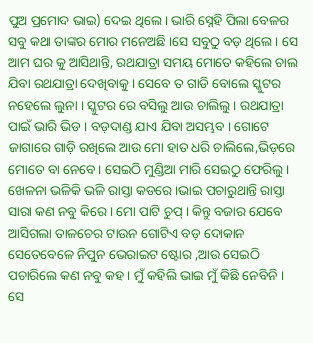ପୁଅ ପ୍ରମୋଦ ଭାଇ) ଦେଇ ଥିଲେ । ଭାରି ସ୍ନେହି ପିଲା ବେଳର ସବୁ କଥା ତାଙ୍କର ମୋର ମନେଅଛି ।ସେ ସବୁଠୁ ବଡ଼ ଥିଲେ । ସେ ଆମ ଘର କୁ ଆସିଥାନ୍ତି, ରଥଯାତ୍ରା ସମୟ ମୋତେ କହିଲେ ଚାଲ ଯିବା ରଥଯାତ୍ରା ଦେଖିବାକୁ । ସେବେ ତ ଗାଡି ବୋଲେ ସ୍କୁଟର ନହେଲେ ଲୁନା । ସ୍କୁଟର ରେ ବସିଲୁ ଆଉ ଚାଲିଲୁ । ରଥଯାତ୍ରା ପାଇଁ ଭାରି ଭିଡ । ବଡ଼ଦାଣ୍ଡ ଯାଏ ଯିବା ଅସମ୍ଭବ । ଗୋଟେ ଜାଗାରେ ଗାଡ଼ି ରଖିଲେ ଆଉ ମୋ ହାତ ଧରି ଚାଲିଲେ,ଭିଡ଼ରେ ମୋତେ ବା ନେବେ। ସେଇଠି ମୁଣ୍ଡିଆ ମାରି ସେଇଠୁ ଫେରିଲୁ । ଖେଳନା ଭଳିକି ଭଳି ରାସ୍ତା କଡରେ ।ଭାଇ ପଚାରୁଥାନ୍ତି ରାସ୍ତା ସାରା କଣ ନବୁ କିରେ । ମୋ ପାଟି ଚୁପ୍ । କିନ୍ତୁ ବଜାର ଯେବେ ଆସିଗଲା ତାଳଚେର ଟାଉନ ଗୋଟିଏ ବଡ଼ ଦୋକାନ ସେତେବେଳେ ନିପୁନ ଭେରାଇଟ ଷ୍ଟୋର ,ଆଉ ସେଇଠି ପଚାରିଲେ କଣ ନବୁ କହ । ମୁଁ କହିଲି ଭାଇ ମୁଁ କିଛି ନେବିନି । ସେ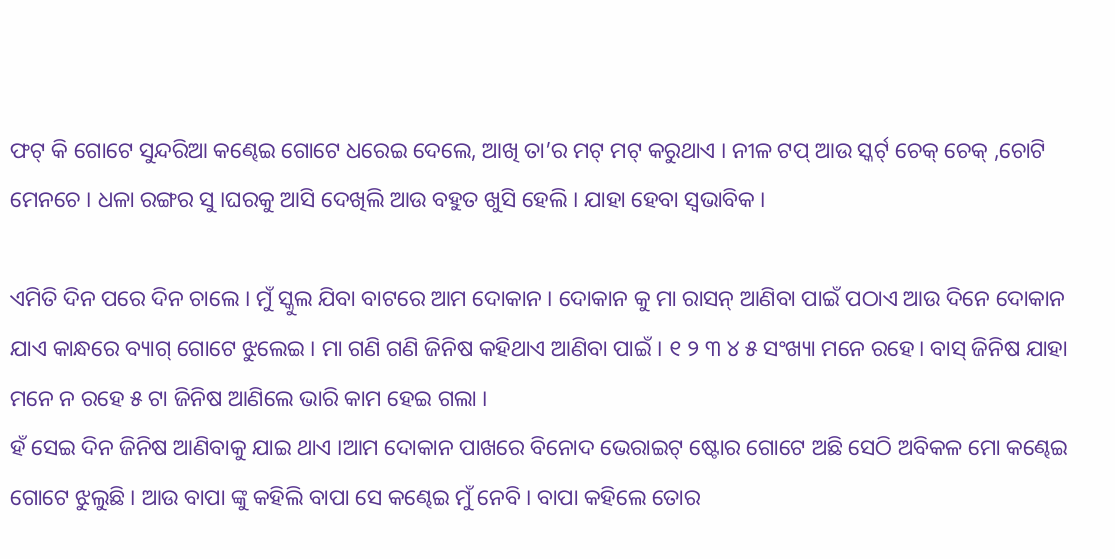ଫଟ୍ କି ଗୋଟେ ସୁନ୍ଦରିଆ କଣ୍ଢେଇ ଗୋଟେ ଧରେଇ ଦେଲେ, ଆଖି ତା’ର ମଟ୍ ମଟ୍ କରୁଥାଏ । ନୀଳ ଟପ୍ ଆଉ ସ୍କର୍ଟ୍ ଚେକ୍ ଚେକ୍ ,ଚୋଟି ମେନଚେ । ଧଳା ରଙ୍ଗର ସୁ ।ଘରକୁ ଆସି ଦେଖିଲି ଆଉ ବହୁତ ଖୁସି ହେଲି । ଯାହା ହେବା ସ୍ୱଭାବିକ ।

ଏମିତି ଦିନ ପରେ ଦିନ ଚାଲେ । ମୁଁ ସ୍କୁଲ ଯିବା ବାଟରେ ଆମ ଦୋକାନ । ଦୋକାନ କୁ ମା ରାସନ୍ ଆଣିବା ପାଇଁ ପଠାଏ ଆଉ ଦିନେ ଦୋକାନ ଯାଏ କାନ୍ଧରେ ବ୍ୟାଗ୍ ଗୋଟେ ଝୁଲେଇ । ମା ଗଣି ଗଣି ଜିନିଷ କହିଥାଏ ଆଣିବା ପାଇଁ । ୧ ୨ ୩ ୪ ୫ ସଂଖ୍ୟା ମନେ ରହେ। ବାସ୍ ଜିନିଷ ଯାହା ମନେ ନ ରହେ ୫ ଟା ଜିନିଷ ଆଣିଲେ ଭାରି କାମ ହେଇ ଗଲା ।
ହଁ ସେଇ ଦିନ ଜିନିଷ ଆଣିବାକୁ ଯାଇ ଥାଏ ।ଆମ ଦୋକାନ ପାଖରେ ବିନୋଦ ଭେରାଇଟ୍ ଷ୍ଟୋର ଗୋଟେ ଅଛି ସେଠି ଅବିକଳ ମୋ କଣ୍ଢେଇ ଗୋଟେ ଝୁଲୁଛି । ଆଉ ବାପା ଙ୍କୁ କହିଲି ବାପା ସେ କଣ୍ଢେଇ ମୁଁ ନେବି । ବାପା କହିଲେ ତୋର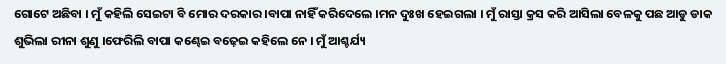ଗୋଟେ ଅଛିବା । ମୁଁ କହିଲି ସେଇଟା ବି ମୋର ଦରକାର ।ବାପା ନାହିଁ କରିଦେଲେ ।ମନ ଦୁଃଖ ହେଇଗଲା । ମୁଁ ରାସ୍ତା କ୍ରସ କରି ଆସିଲା ବେଳକୁ ପଛ ଆଡୁ ଡାକ ଶୁଭିଲା ରୀନା ଶୁଣୁ ।ଫେରିଲି ବାପା କଣ୍ଢେଇ ବଢ଼େଇ କହିଲେ ନେ । ମୁଁ ଆଶ୍ଚର୍ଯ୍ୟ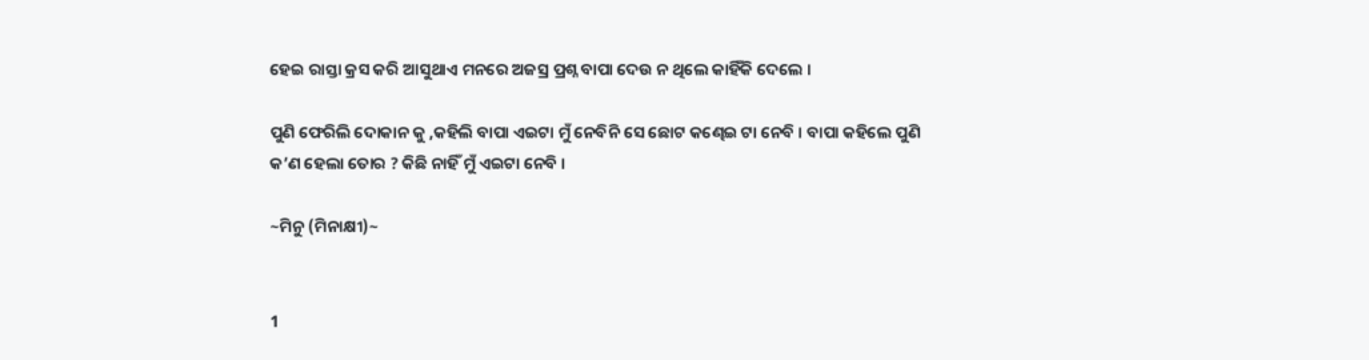ହେଇ ରାସ୍ତା କ୍ରସ କରି ଆସୁଥାଏ ମନରେ ଅଜସ୍ର ପ୍ରଶ୍ନ ବାପା ଦେଉ ନ ଥିଲେ କାହିଁକି ଦେଲେ ।

ପୁଣି ଫେରିଲି ଦୋକାନ କୁ ,କହିଲି ବାପା ଏଇଟା ମୁଁ ନେବିନି ସେ ଛୋଟ କଣ୍ଢେଇ ଟା ନେବି । ବାପା କହିଲେ ପୁଣି କ’ଣ ହେଲା ତୋର ? କିଛି ନାହିଁ ମୁଁ ଏଇଟା ନେବି ।

~ମିନୁ (ମିନାକ୍ଷୀ)~


1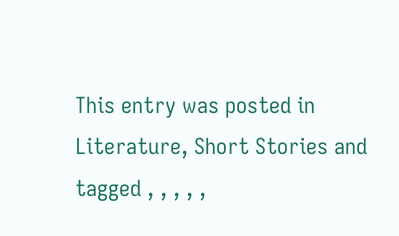This entry was posted in Literature, Short Stories and tagged , , , , ,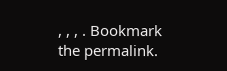, , , . Bookmark the permalink.